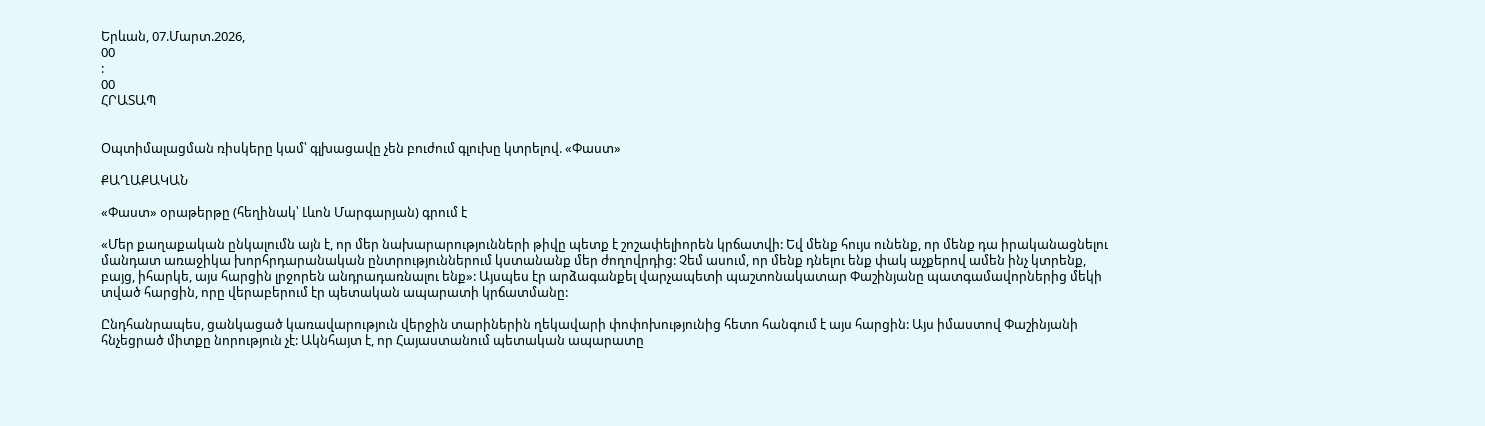Երևան, 07.Մարտ.2026,
00
:
00
ՀՐԱՏԱՊ


Օպտիմալացման ռիսկերը կամ՝ գլխացավը չեն բուժում գլուխը կտրելով. «Փաստ»

ՔԱՂԱՔԱԿԱՆ

«Փաստ» օրաթերթը (հեղինակ՝ Լևոն Մարգարյան) գրում է

«Մեր քաղաքական ընկալումն այն է, որ մեր նախարարությունների թիվը պետք է շոշափելիորեն կրճատվի: Եվ մենք հույս ունենք, որ մենք դա իրականացնելու մանդատ առաջիկա խորհրդարանական ընտրություններում կստանանք մեր ժողովրդից: Չեմ ասում, որ մենք դնելու ենք փակ աչքերով ամեն ինչ կտրենք, բայց, իհարկե, այս հարցին լրջորեն անդրադառնալու ենք»: Այսպես էր արձագանքել վարչապետի պաշտոնակատար Փաշինյանը պատգամավորներից մեկի տված հարցին, որը վերաբերում էր պետական ապարատի կրճատմանը:

Ընդհանրապես, ցանկացած կառավարություն վերջին տարիներին ղեկավարի փոփոխությունից հետո հանգում է այս հարցին: Այս իմաստով Փաշինյանի հնչեցրած միտքը նորություն չէ: Ակնհայտ է, որ Հայաստանում պետական ապարատը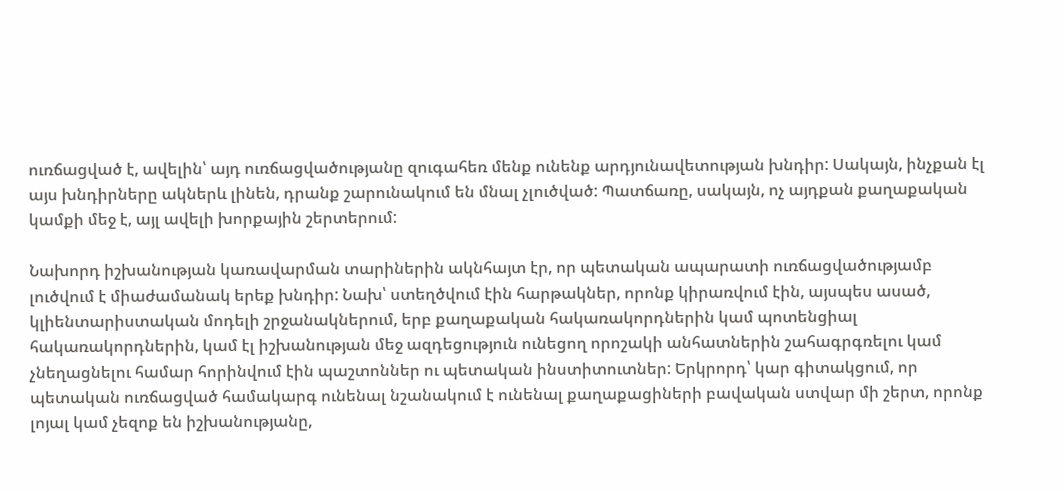ուռճացված է, ավելին՝ այդ ուռճացվածությանը զուգահեռ մենք ունենք արդյունավետության խնդիր: Սակայն, ինչքան էլ այս խնդիրները ակներև լինեն, դրանք շարունակում են մնալ չլուծված: Պատճառը, սակայն, ոչ այդքան քաղաքական կամքի մեջ է, այլ ավելի խորքային շերտերում:

Նախորդ իշխանության կառավարման տարիներին ակնհայտ էր, որ պետական ապարատի ուռճացվածությամբ լուծվում է միաժամանակ երեք խնդիր: Նախ՝ ստեղծվում էին հարթակներ, որոնք կիրառվում էին, այսպես ասած, կլիենտարիստական մոդելի շրջանակներում, երբ քաղաքական հակառակորդներին կամ պոտենցիալ հակառակորդներին, կամ էլ իշխանության մեջ ազդեցություն ունեցող որոշակի անհատներին շահագրգռելու կամ չնեղացնելու համար հորինվում էին պաշտոններ ու պետական ինստիտուտներ: Երկրորդ՝ կար գիտակցում, որ պետական ուռճացված համակարգ ունենալ նշանակում է ունենալ քաղաքացիների բավական ստվար մի շերտ, որոնք լոյալ կամ չեզոք են իշխանությանը,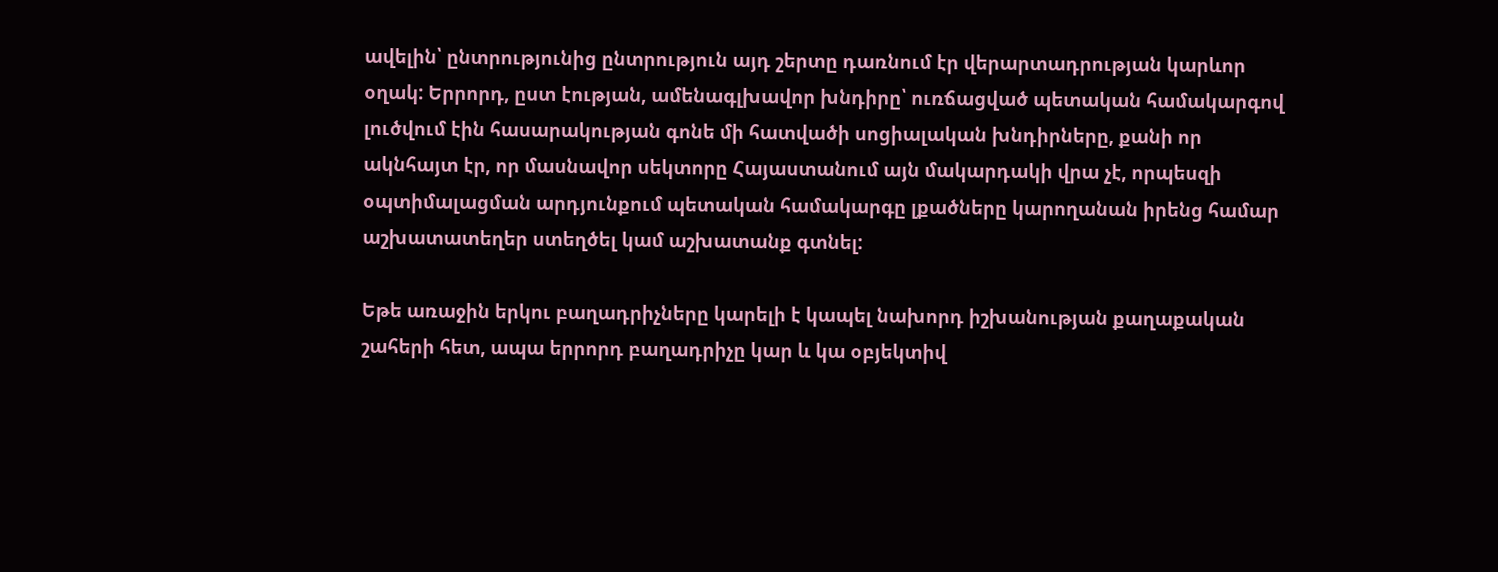ավելին՝ ընտրությունից ընտրություն այդ շերտը դառնում էր վերարտադրության կարևոր օղակ: Երրորդ, ըստ էության, ամենագլխավոր խնդիրը՝ ուռճացված պետական համակարգով լուծվում էին հասարակության գոնե մի հատվածի սոցիալական խնդիրները, քանի որ ակնհայտ էր, որ մասնավոր սեկտորը Հայաստանում այն մակարդակի վրա չէ, որպեսզի օպտիմալացման արդյունքում պետական համակարգը լքածները կարողանան իրենց համար աշխատատեղեր ստեղծել կամ աշխատանք գտնել:

Եթե առաջին երկու բաղադրիչները կարելի է կապել նախորդ իշխանության քաղաքական շահերի հետ, ապա երրորդ բաղադրիչը կար և կա օբյեկտիվ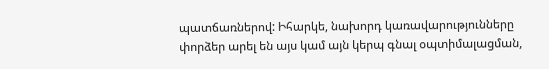պատճառներով: Իհարկե, նախորդ կառավարությունները փորձեր արել են այս կամ այն կերպ գնալ օպտիմալացման,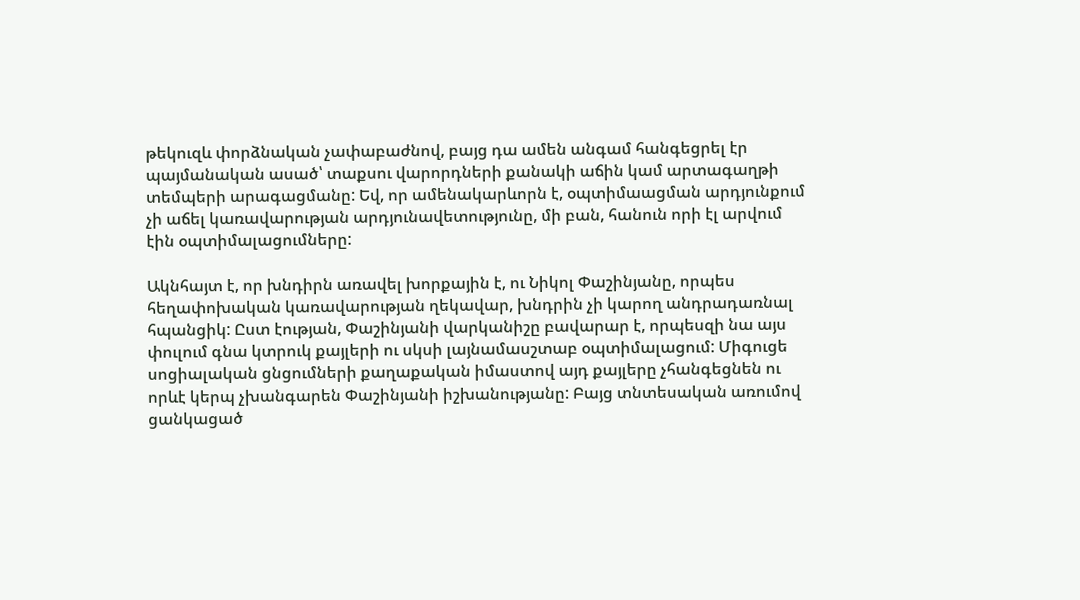թեկուզև փորձնական չափաբաժնով, բայց դա ամեն անգամ հանգեցրել էր պայմանական ասած՝ տաքսու վարորդների քանակի աճին կամ արտագաղթի տեմպերի արագացմանը: Եվ, որ ամենակարևորն է, օպտիմաացման արդյունքում չի աճել կառավարության արդյունավետությունը, մի բան, հանուն որի էլ արվում էին օպտիմալացումները:

Ակնհայտ է, որ խնդիրն առավել խորքային է, ու Նիկոլ Փաշինյանը, որպես հեղափոխական կառավարության ղեկավար, խնդրին չի կարող անդրադառնալ հպանցիկ: Ըստ էության, Փաշինյանի վարկանիշը բավարար է, որպեսզի նա այս փուլում գնա կտրուկ քայլերի ու սկսի լայնամասշտաբ օպտիմալացում: Միգուցե սոցիալական ցնցումների քաղաքական իմաստով այդ քայլերը չհանգեցնեն ու որևէ կերպ չխանգարեն Փաշինյանի իշխանությանը: Բայց տնտեսական առումով ցանկացած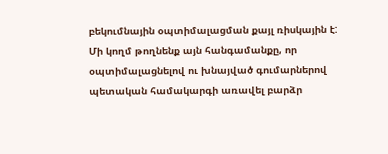բեկումնային օպտիմալացման քայլ ռիսկային է: Մի կողմ թողնենք այն հանգամանքը, որ օպտիմալացնելով ու խնայված գումարներով պետական համակարգի առավել բարձր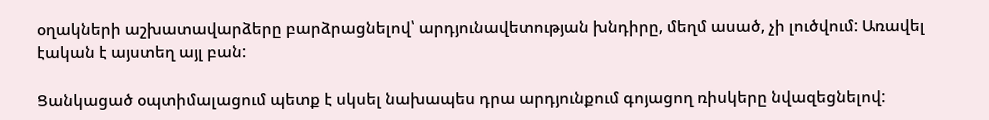օղակների աշխատավարձերը բարձրացնելով՝ արդյունավետության խնդիրը, մեղմ ասած, չի լուծվում: Առավել էական է այստեղ այլ բան:

Ցանկացած օպտիմալացում պետք է սկսել նախապես դրա արդյունքում գոյացող ռիսկերը նվազեցնելով: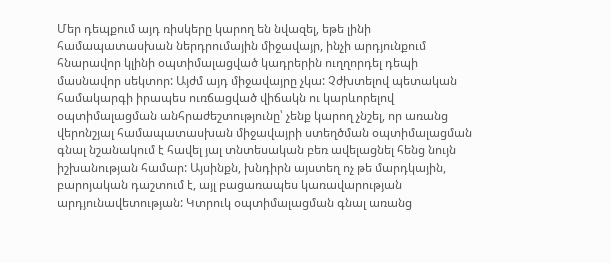Մեր դեպքում այդ ռիսկերը կարող են նվազել, եթե լինի համապատասխան ներդրումային միջավայր, ինչի արդյունքում հնարավոր կլինի օպտիմալացված կադրերին ուղղորդել դեպի մասնավոր սեկտոր: Այժմ այդ միջավայրը չկա: Չժխտելով պետական համակարգի իրապես ուռճացված վիճակն ու կարևորելով օպտիմալացման անհրաժեշտությունը՝ չենք կարող չնշել, որ առանց վերոնշյալ համապատասխան միջավայրի ստեղծման օպտիմալացման գնալ նշանակում է հավել յալ տնտեսական բեռ ավելացնել հենց նույն իշխանության համար: Այսինքն, խնդիրն այստեղ ոչ թե մարդկային, բարոյական դաշտում է, այլ բացառապես կառավարության արդյունավետության: Կտրուկ օպտիմալացման գնալ առանց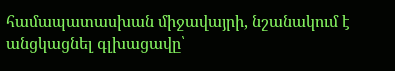համապատասխան միջավայրի, նշանակում է անցկացնել գլխացավը՝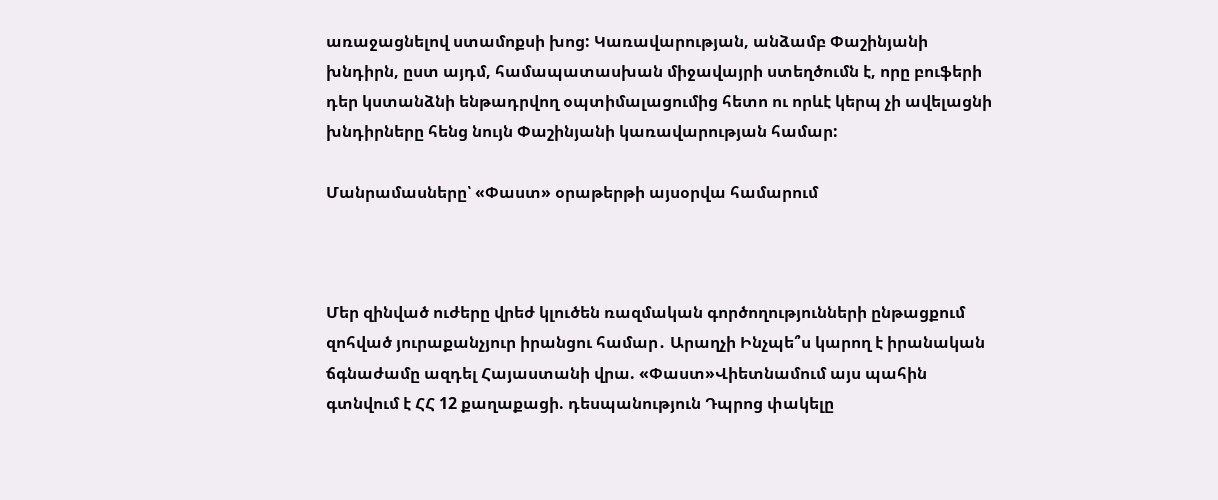առաջացնելով ստամոքսի խոց: Կառավարության, անձամբ Փաշինյանի խնդիրն, ըստ այդմ, համապատասխան միջավայրի ստեղծումն է, որը բուֆերի դեր կստանձնի ենթադրվող օպտիմալացումից հետո ու որևէ կերպ չի ավելացնի խնդիրները հենց նույն Փաշինյանի կառավարության համար:

Մանրամասները՝ «Փաստ» օրաթերթի այսօրվա համարում



Մեր զինված ուժերը վրեժ կլուծեն ռազմական գործողությունների ընթացքում զոհված յուրաքանչյուր իրանցու համար․ Արաղչի Ինչպե՞ս կարող է իրանական ճգնաժամը ազդել Հայաստանի վրա. «Փաստ»Վիետնամում այս պահին գտնվում է ՀՀ 12 քաղաքացի. դեսպանություն Դպրոց փակելը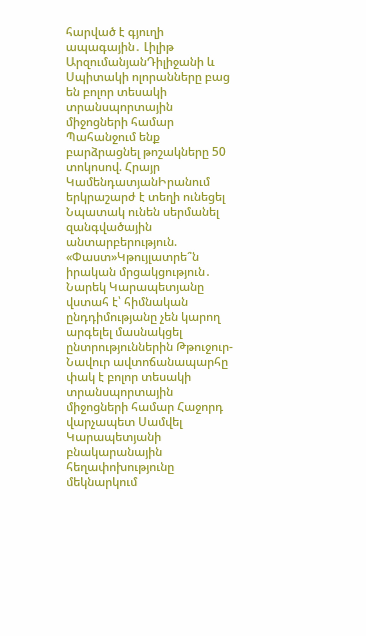հարված է գյուղի ապագային․ Լիլիթ ԱրզումանյանԴիլիջանի և Սպիտակի ոլորանները բաց են բոլոր տեսակի տրանսպորտային միջոցների համար Պահանջում ենք բարձրացնել թոշակները 50 տոկոսով. Հրայր ԿամենդատյանԻրանում երկրաշարժ է տեղի ունեցել Նպատակ ունեն սերմանել զանգվածային անտարբերություն. «Փաստ»Կթույլատրե՞ն իրական մրցակցություն․ Նարեկ Կարապետյանը վստահ է՝ հիմնական ընդդիմությանը չեն կարող արգելել մասնակցել ընտրություններին Թթուջուր-Նավուր ավտոճանապարհը փակ է բոլոր տեսակի տրանսպորտային միջոցների համար Հաջորդ վարչապետ Սամվել Կարապետյանի բնակարանային հեղափոխությունը մեկնարկում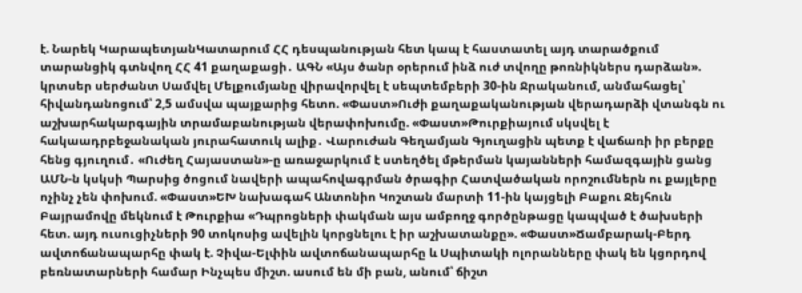է. Նարեկ ԿարապետյանԿատարում ՀՀ դեսպանության հետ կապ է հաստատել այդ տարածքում տարանցիկ գտնվող ՀՀ 41 քաղաքացի․ ԱԳՆ «Այս ծանր օրերում ինձ ուժ տվողը թոռնիկներս դարձան». կրտսեր սերժանտ Սամվել Մելքումյանը վիրավորվել է սեպտեմբերի 30-ին Ջրականում, անմահացել՝ հիվանդանոցում՝ 2,5 ամսվա պայքարից հետո. «Փաստ»Ուժի քաղաքականության վերադարձի վտանգն ու աշխարհակարգային տրամաբանության վերափոխումը. «Փաստ»Թուրքիայում սկսվել է հակաադրբեջանական յուրահատուկ ալիք․ Վարուժան Գեղամյան Գյուղացին պետք է վաճառի իր բերքը հենց գյուղում․ «Ուժեղ Հայաստան»-ը առաջարկում է ստեղծել մթերման կայանների համազգային ցանց ԱՄՆ-ն կսկսի Պարսից ծոցում նավերի ապահովագրման ծրագիր Հատվածական որոշումներն ու քայլերը ոչինչ չեն փոխում. «Փաստ»ԵԽ նախագահ Անտոնիո Կոշտան մարտի 11-ին կայցելի Բաքու Ջեյհուն Բայրամովը մեկնում է Թուրքիա «Դպրոցների փակման այս ամբողջ գործընթացը կապված է ծախսերի հետ. այդ ուսուցիչների 90 տոկոսից ավելին կորցնելու է իր աշխատանքը». «Փաստ»Ճամբարակ-Բերդ ավտոճանապարհը փակ է. Չիվա-Ելփին ավտոճանապարհը և Սպիտակի ոլորանները փակ են կցորդով բեռնատարների համար Ինչպես միշտ. ասում են մի բան, անում՝ ճիշտ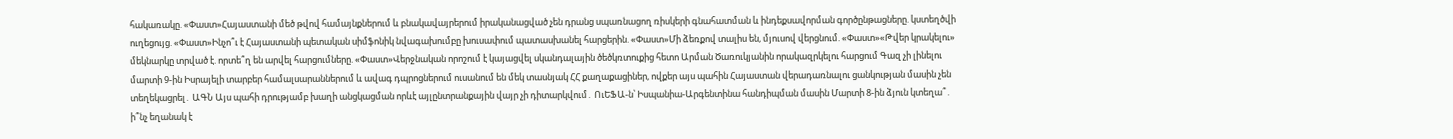հակառակը. «Փաստ»Հայաստանի մեծ թվով համայնքներում և բնակավայրերում իրականացված չեն դրանց սպառնացող ռիսկերի գնահատման և ինդեքսավորման գործընթացները. կստեղծվի ուղեցույց. «Փաստ»Ինչո՞ւ է Հայաստանի պետական սիմֆոնիկ նվագախումբը խուսափում պատասխանել հարցերին. «Փաստ»Մի ձեռքով տալիս են, մյուսով վերցնում. «Փաստ»«Թվեր կրակելու» մեկնարկը տրված է. որտե՞ղ են արվել հարցումները. «Փաստ»Վերջնական որոշում է կայացվել սկանդալային ծեծկռտուքից հետո Արման Ծառուկյանին որակազրկելու հարցում Գազ չի լինելու մարտի 9-ին Իսրայելի տարբեր համալսարաններում և ավագ դպրոցներում ուսանում են մեկ տասնյակ ՀՀ քաղաքացիներ, ովքեր այս պահին Հայաստան վերադառնալու ցանկության մասին չեն տեղեկացրել․ ԱԳՆ Այս պահի դրությամբ խաղի անցկացման որևէ այլընտրանքային վայր չի դիտարկվում․ ՈւԵՖԱ-ն՝ Իսպանիա-Արգենտինա հանդիպման մասին Մարտի 8-ին ձյուն կտեղա՞․ ի՞նչ եղանակ է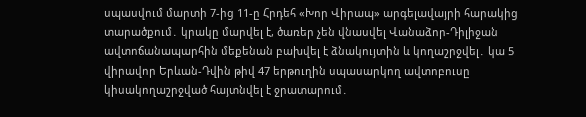սպասվում մարտի 7-ից 11-ը Հրդեհ «Խոր Վիրապ» արգելավայրի հարակից տարածքում․ կրակը մարվել է, ծառեր չեն վնասվել Վանաձոր-Դիլիջան ավտոճանապարհին մեքենան բախվել է ձնակույտին և կողաշրջվել․ կա 5 վիրավոր Երևան-Դվին թիվ 47 երթուղին սպասարկող ավտոբուսը կիսակողաշրջված հայտնվել է ջրատարում․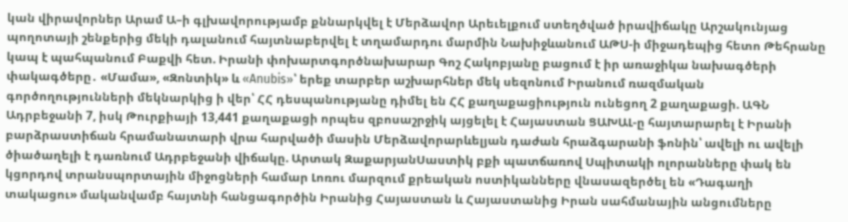կան վիրավորներ Արամ Ա–ի գլխավորությամբ քննարկվել է Մերձավոր Արեւելքում ստեղծված իրավիճակը Արշակունյաց պողոտայի շենքերից մեկի դալանում հայտնաբերվել է տղամարդու մարմին Նախիջևանում ԱԹՍ-ի միջադեպից հետո Թեհրանը կապ է պահպանում Բաքվի հետ. Իրանի փոխարտգործնախարար Գոշ Հակոբյանը բացում է իր առաջիկա նախագծերի փակագծերը․ «Մամա», «Զոնտիկ» և «Anubis»՝ երեք տարբեր աշխարհներ մեկ սեզոնում Իրանում ռազմական գործողությունների մեկնարկից ի վեր՝ ՀՀ դեսպանությանը դիմել են ՀՀ քաղաքացիություն ունեցող 2 քաղաքացի. ԱԳՆ Ադրբեջանի 7, իսկ Թուրքիայի 13,441 քաղաքացի որպես զբոսաշրջիկ այցելել է Հայաստան ՑԱԽԱԼ-ը հայտարարել է Իրանի բարձրաստիճան հրամանատարի վրա հարվածի մասին Մերձավորարևելյան դաժան հրաձգարանի ֆոնին՝ ավելի ու ավելի ծիածաղելի է դառնում Ադրբեջանի վիճակը. Արտակ ԶաքարյանՍաստիկ բքի պատճառով Սպիտակի ոլորանները փակ են կցորդով տրանսպորտային միջոցների համար Լոռու մարզում քրեական ոստիկանները վնասազերծել են «Դագաղի տակացու» մականվամբ հայտնի հանցագործին Իրանից Հայաստան և Հայաստանից Իրան սահմանային անցումները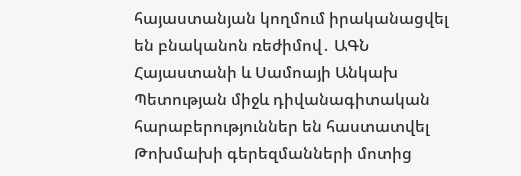հայաստանյան կողմում իրականացվել են բնականոն ռեժիմով․ ԱԳՆ Հայաստանի և Սամոայի Անկախ Պետության միջև դիվանագիտական հարաբերություններ են հաստատվել Թոխմախի գերեզմանների մոտից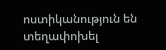ոստիկանություն են տեղափոխել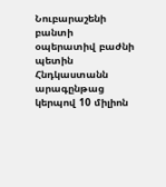Նուբարաշենի բանտի օպերատիվ բաժնի պետին Հնդկաստանն արագընթաց կերպով 10 միլիոն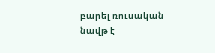բարել ռուսական նավթ է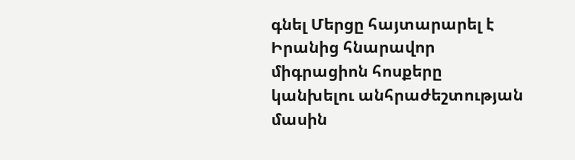գնել Մերցը հայտարարել է Իրանից հնարավոր միգրացիոն հոսքերը կանխելու անհրաժեշտության մասին